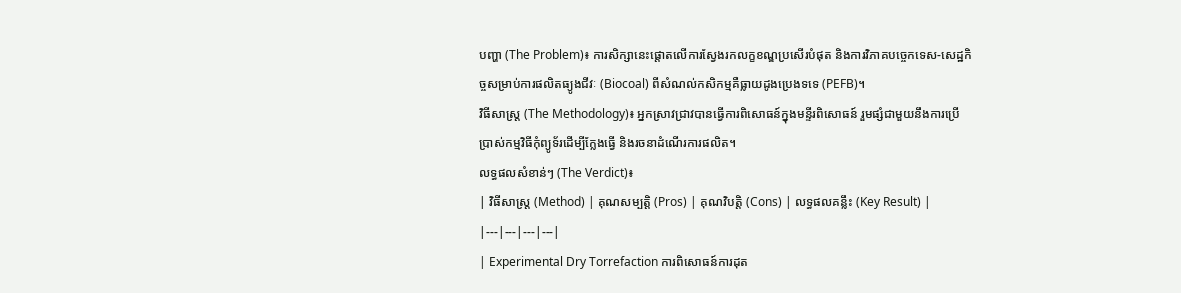បញ្ហា (The Problem)៖ ការសិក្សានេះផ្តោតលើការស្វែងរកលក្ខខណ្ឌប្រសើរបំផុត និងការវិភាគបច្ចេកទេស-សេដ្ឋកិច្ចសម្រាប់ការផលិតធ្យូងជីវៈ (Biocoal) ពីសំណល់កសិកម្មគឺធ្លាយដូងប្រេងទទេ (PEFB)។
វិធីសាស្ត្រ (The Methodology)៖ អ្នកស្រាវជ្រាវបានធ្វើការពិសោធន៍ក្នុងមន្ទីរពិសោធន៍ រួមផ្សំជាមួយនឹងការប្រើប្រាស់កម្មវិធីកុំព្យូទ័រដើម្បីក្លែងធ្វើ និងរចនាដំណើរការផលិត។
លទ្ធផលសំខាន់ៗ (The Verdict)៖
| វិធីសាស្ត្រ (Method) | គុណសម្បត្តិ (Pros) | គុណវិបត្តិ (Cons) | លទ្ធផលគន្លឹះ (Key Result) |
|---|---|---|---|
| Experimental Dry Torrefaction ការពិសោធន៍ការដុត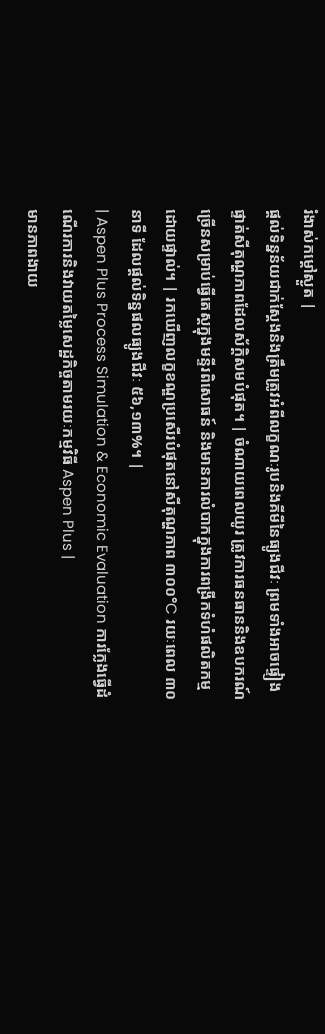រំងាស់កម្ដៅស្ងួត |
ផ្តល់ទិន្នន័យជាក់ស្តែងនិងត្រឹមត្រូវអំពីលក្ខណៈរូបនិងគីមីនៃធ្យូងជីវៈ ព្រមទាំងអាចផ្ទៀងផ្ទាត់សីតុណ្ហភាពដែលស័ក្តិសមបំផុត។ | ចំណាយពេលយូរ ត្រូវការធនធាននិងឧបករណ៍ច្រើនសម្រាប់ធ្វើតេស្តក្នុងមន្ទីរពិសោធន៍ និងមានការលំបាកក្នុងការពង្រីកទំហំផលិតកម្មដោយផ្ទាល់។ | រកឃើញលក្ខខណ្ឌប្រសើរបំផុតនៅសីតុណ្ហភាព ៣០០°C រយៈពេល ៣០នាទី ដែលផ្តល់ទិន្នផលធ្យូងជីវៈ ៥៦,១៣%។ |
| Aspen Plus Process Simulation & Economic Evaluation ការក្លែងធ្វើដំណើរការនិងវាយតម្លៃសេដ្ឋកិច្ចតាមរយៈកម្មវិធី Aspen Plus |
មានភាពងាយ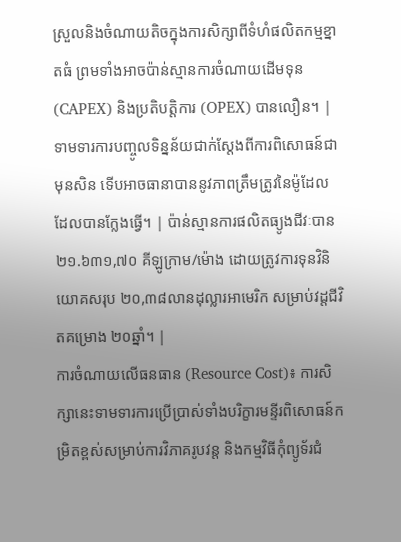ស្រួលនិងចំណាយតិចក្នុងការសិក្សាពីទំហំផលិតកម្មខ្នាតធំ ព្រមទាំងអាចប៉ាន់ស្មានការចំណាយដើមទុន (CAPEX) និងប្រតិបត្តិការ (OPEX) បានលឿន។ | ទាមទារការបញ្ចូលទិន្នន័យជាក់ស្តែងពីការពិសោធន៍ជាមុនសិន ទើបអាចធានាបាននូវភាពត្រឹមត្រូវនៃម៉ូដែលដែលបានក្លែងធ្វើ។ | ប៉ាន់ស្មានការផលិតធ្យូងជីវៈបាន ២១.៦៣១,៧០ គីឡូក្រាម/ម៉ោង ដោយត្រូវការទុនវិនិយោគសរុប ២០,៣៨លានដុល្លារអាមេរិក សម្រាប់វដ្តជីវិតគម្រោង ២០ឆ្នាំ។ |
ការចំណាយលើធនធាន (Resource Cost)៖ ការសិក្សានេះទាមទារការប្រើប្រាស់ទាំងបរិក្ខារមន្ទីរពិសោធន៍កម្រិតខ្ពស់សម្រាប់ការវិភាគរូបវន្ត និងកម្មវិធីកុំព្យូទ័រជំ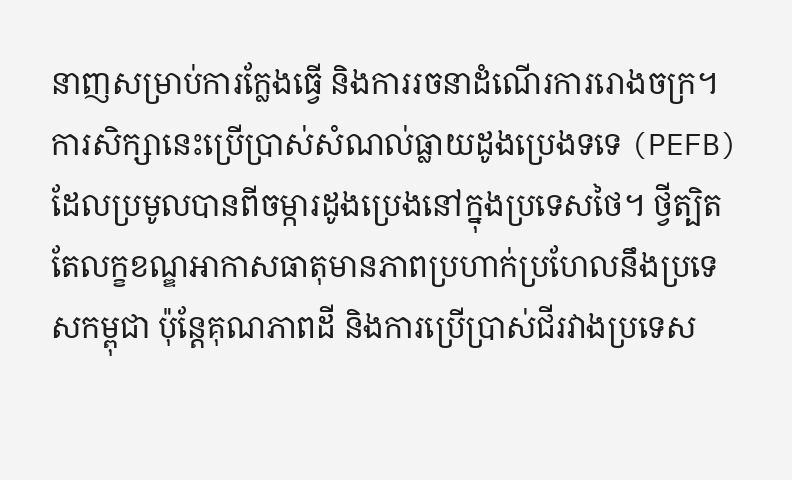នាញសម្រាប់ការក្លែងធ្វើ និងការរចនាដំណើរការរោងចក្រ។
ការសិក្សានេះប្រើប្រាស់សំណល់ធ្លាយដូងប្រេងទទេ (PEFB) ដែលប្រមូលបានពីចម្ការដូងប្រេងនៅក្នុងប្រទេសថៃ។ ថ្វីត្បិតតែលក្ខខណ្ឌអាកាសធាតុមានភាពប្រហាក់ប្រហែលនឹងប្រទេសកម្ពុជា ប៉ុន្តែគុណភាពដី និងការប្រើប្រាស់ជីរវាងប្រទេស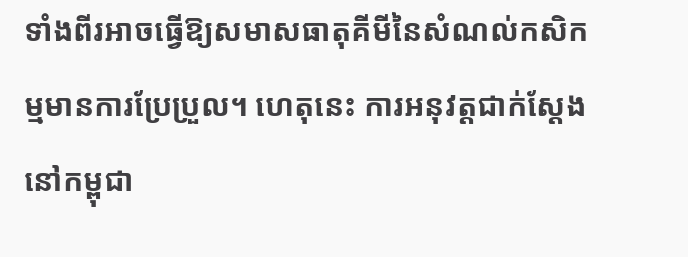ទាំងពីរអាចធ្វើឱ្យសមាសធាតុគីមីនៃសំណល់កសិកម្មមានការប្រែប្រួល។ ហេតុនេះ ការអនុវត្តជាក់ស្តែងនៅកម្ពុជា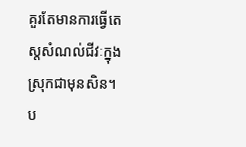គួរតែមានការធ្វើតេស្តសំណល់ជីវៈក្នុងស្រុកជាមុនសិន។
ប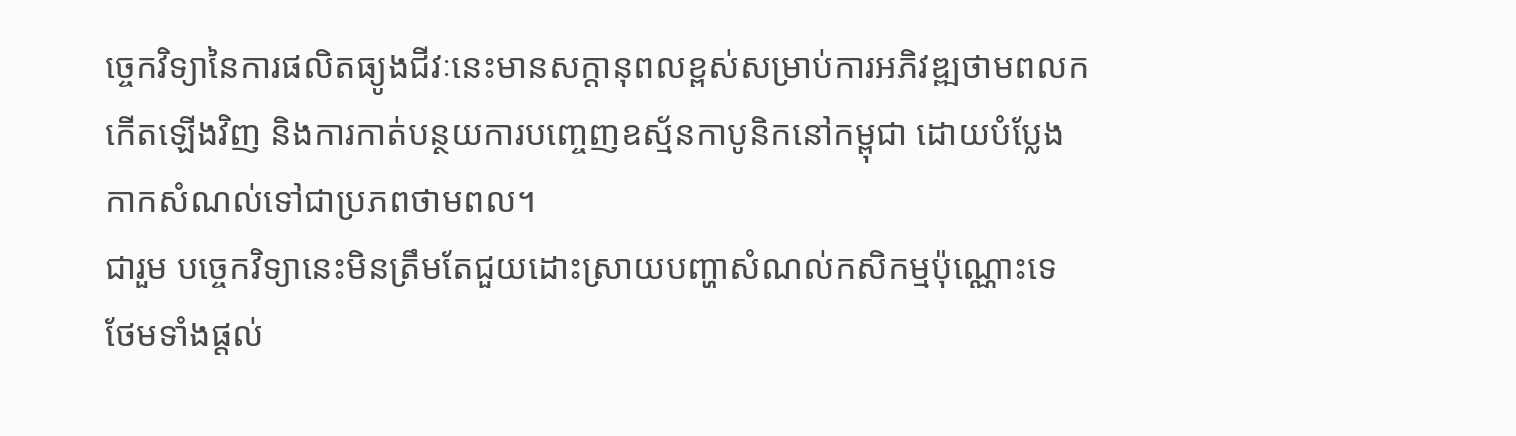ច្ចេកវិទ្យានៃការផលិតធ្យូងជីវៈនេះមានសក្តានុពលខ្ពស់សម្រាប់ការអភិវឌ្ឍថាមពលកកើតឡើងវិញ និងការកាត់បន្ថយការបញ្ចេញឧស្ម័នកាបូនិកនៅកម្ពុជា ដោយបំប្លែងកាកសំណល់ទៅជាប្រភពថាមពល។
ជារួម បច្ចេកវិទ្យានេះមិនត្រឹមតែជួយដោះស្រាយបញ្ហាសំណល់កសិកម្មប៉ុណ្ណោះទេ ថែមទាំងផ្តល់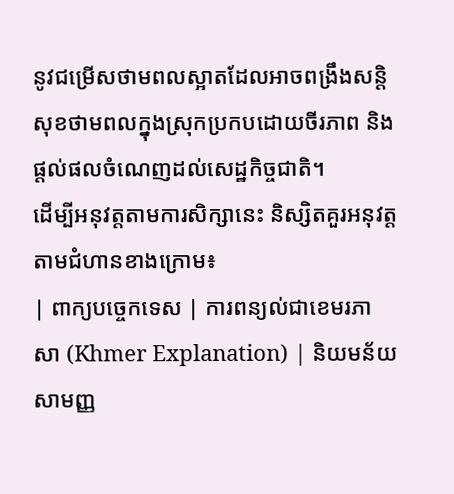នូវជម្រើសថាមពលស្អាតដែលអាចពង្រឹងសន្តិសុខថាមពលក្នុងស្រុកប្រកបដោយចីរភាព និងផ្តល់ផលចំណេញដល់សេដ្ឋកិច្ចជាតិ។
ដើម្បីអនុវត្តតាមការសិក្សានេះ និស្សិតគួរអនុវត្តតាមជំហានខាងក្រោម៖
| ពាក្យបច្ចេកទេស | ការពន្យល់ជាខេមរភាសា (Khmer Explanation) | និយមន័យសាមញ្ញ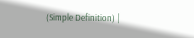(Simple Definition) |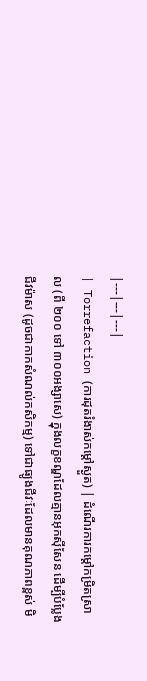|---|---|---|
| Torrefaction (ការដុតរំងាស់កម្ដៅស្ងួត) | ដំណើរការកម្ដៅកម្រិតស្រាល (ពី ២០០ ទៅ ៣០០អង្សាសេ) ក្នុងលក្ខខណ្ឌដែលគ្មានអុកស៊ីសែន ដើម្បីបំប្លែងជីវម៉ាស (ដូចជាកាកសំណល់កសិកម្ម) ទៅជាធ្យូងជីវៈដែលមានគុណភាពខ្ពស់ មិ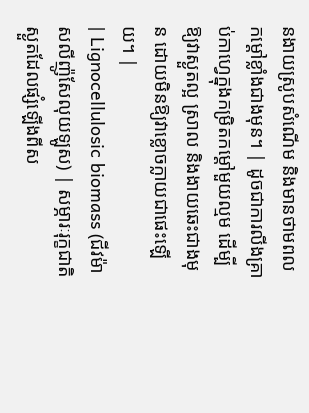នងាយស្រូបសំណើម និងមានថាមពលកម្ដៅខ្លាំងជាងមុន។ | ដូចជាការលីងគ្រាប់កាហ្វេក្នុងកម្រិតកម្ដៅមួយល្មម ដើម្បីឱ្យវាស្ងួតល្អ ស្រាល និងងាយឆេះជាងមុន ដោយមិនឱ្យវាខ្លោចក្លាយជាផេះឡើយ។ |
| Lignocellulosic biomass (ជីវម៉ាសលីញ៉ូសែលុយឡូស) | សម្ភារៈរុក្ខជាតិស្ងួតដែលផ្សំឡើងពីស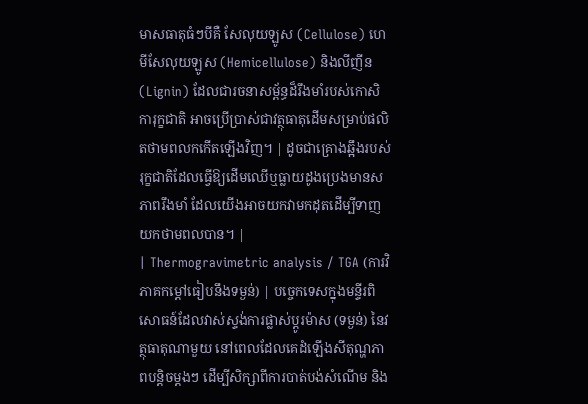មាសធាតុធំៗបីគឺ សែលុយឡូស (Cellulose) ហេមីសែលុយឡូស (Hemicellulose) និងលីញីន (Lignin) ដែលជារចនាសម្ព័ន្ធដ៏រឹងមាំរបស់កោសិការុក្ខជាតិ អាចប្រើប្រាស់ជាវត្ថុធាតុដើមសម្រាប់ផលិតថាមពលកកើតឡើងវិញ។ | ដូចជាគ្រោងឆ្អឹងរបស់រុក្ខជាតិដែលធ្វើឱ្យដើមឈើឬធ្លាយដូងប្រេងមានសភាពរឹងមាំ ដែលយើងអាចយកវាមកដុតដើម្បីទាញយកថាមពលបាន។ |
| Thermogravimetric analysis / TGA (ការវិភាគកម្ដៅធៀបនឹងទម្ងន់) | បច្ចេកទេសក្នុងមន្ទីរពិសោធន៍ដែលវាស់ស្ទង់ការផ្លាស់ប្តូរម៉ាស (ទម្ងន់) នៃវត្ថុធាតុណាមួយ នៅពេលដែលគេដំឡើងសីតុណ្ហភាពបន្តិចម្តងៗ ដើម្បីសិក្សាពីការបាត់បង់សំណើម និង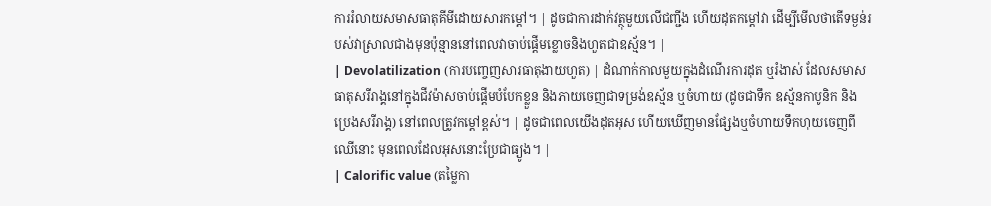ការរំលាយសមាសធាតុគីមីដោយសារកម្ដៅ។ | ដូចជាការដាក់វត្ថុមួយលើជញ្ជីង ហើយដុតកម្ដៅវា ដើម្បីមើលថាតើទម្ងន់របស់វាស្រាលជាងមុនប៉ុន្មាននៅពេលវាចាប់ផ្តើមខ្លោចនិងហួតជាឧស្ម័ន។ |
| Devolatilization (ការបញ្ចេញសារធាតុងាយហួត) | ដំណាក់កាលមួយក្នុងដំណើរការដុត ឬរំងាស់ ដែលសមាសធាតុសរីរាង្គនៅក្នុងជីវម៉ាសចាប់ផ្តើមបំបែកខ្លួន និងភាយចេញជាទម្រង់ឧស្ម័ន ឬចំហាយ (ដូចជាទឹក ឧស្ម័នកាបូនិក និងប្រេងសរីរាង្គ) នៅពេលត្រូវកម្ដៅខ្ពស់។ | ដូចជាពេលយើងដុតអុស ហើយឃើញមានផ្សែងឬចំហាយទឹកហុយចេញពីឈើនោះ មុនពេលដែលអុសនោះប្រែជាធ្យូង។ |
| Calorific value (តម្លៃកា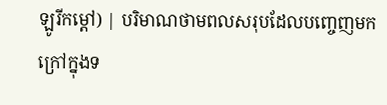ឡូរីកម្ដៅ) | បរិមាណថាមពលសរុបដែលបញ្ចេញមកក្រៅក្នុងទ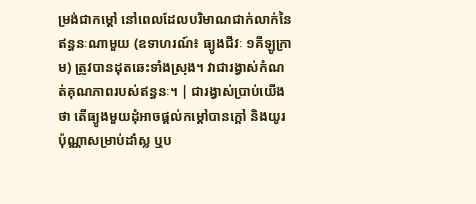ម្រង់ជាកម្ដៅ នៅពេលដែលបរិមាណជាក់លាក់នៃឥន្ធនៈណាមួយ (ឧទាហរណ៍៖ ធ្យូងជីវៈ ១គីឡូក្រាម) ត្រូវបានដុតឆេះទាំងស្រុង។ វាជារង្វាស់កំណត់គុណភាពរបស់ឥន្ធនៈ។ | ជារង្វាស់ប្រាប់យើងថា តើធ្យូងមួយដុំអាចផ្តល់កម្ដៅបានក្តៅ និងយូរប៉ុណ្ណាសម្រាប់ដាំស្ល ឬប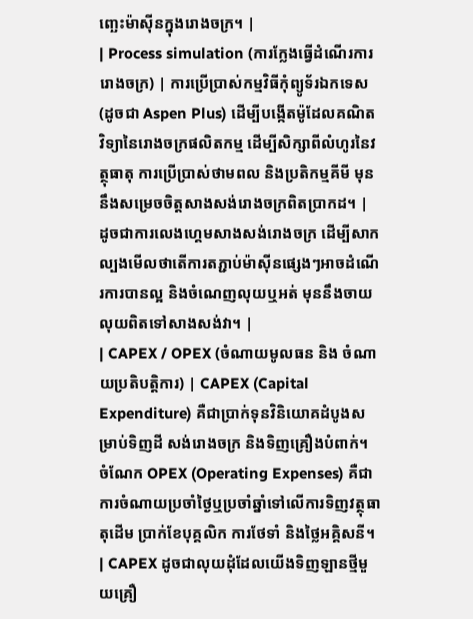ញ្ឆេះម៉ាស៊ីនក្នុងរោងចក្រ។ |
| Process simulation (ការក្លែងធ្វើដំណើរការរោងចក្រ) | ការប្រើប្រាស់កម្មវិធីកុំព្យូទ័រឯកទេស (ដូចជា Aspen Plus) ដើម្បីបង្កើតម៉ូដែលគណិតវិទ្យានៃរោងចក្រផលិតកម្ម ដើម្បីសិក្សាពីលំហូរនៃវត្ថុធាតុ ការប្រើប្រាស់ថាមពល និងប្រតិកម្មគីមី មុននឹងសម្រេចចិត្តសាងសង់រោងចក្រពិតប្រាកដ។ | ដូចជាការលេងហ្គេមសាងសង់រោងចក្រ ដើម្បីសាកល្បងមើលថាតើការតភ្ជាប់ម៉ាស៊ីនផ្សេងៗអាចដំណើរការបានល្អ និងចំណេញលុយឬអត់ មុននឹងចាយលុយពិតទៅសាងសង់វា។ |
| CAPEX / OPEX (ចំណាយមូលធន និង ចំណាយប្រតិបត្តិការ) | CAPEX (Capital Expenditure) គឺជាប្រាក់ទុនវិនិយោគដំបូងសម្រាប់ទិញដី សង់រោងចក្រ និងទិញគ្រឿងបំពាក់។ ចំណែក OPEX (Operating Expenses) គឺជាការចំណាយប្រចាំថ្ងៃឬប្រចាំឆ្នាំទៅលើការទិញវត្ថុធាតុដើម ប្រាក់ខែបុគ្គលិក ការថែទាំ និងថ្លៃអគ្គិសនី។ | CAPEX ដូចជាលុយដុំដែលយើងទិញឡានថ្មីមួយគ្រឿ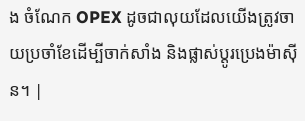ង ចំណែក OPEX ដូចជាលុយដែលយើងត្រូវចាយប្រចាំខែដើម្បីចាក់សាំង និងផ្លាស់ប្តូរប្រេងម៉ាស៊ីន។ |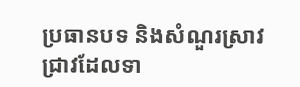ប្រធានបទ និងសំណួរស្រាវជ្រាវដែលទា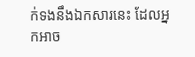ក់ទងនឹងឯកសារនេះ ដែលអ្នកអាច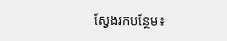ស្វែងរកបន្ថែម៖